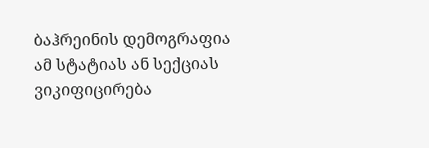ბაჰრეინის დემოგრაფია
ამ სტატიას ან სექციას ვიკიფიცირება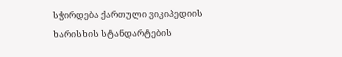სჭირდება ქართული ვიკიპედიის ხარისხის სტანდარტების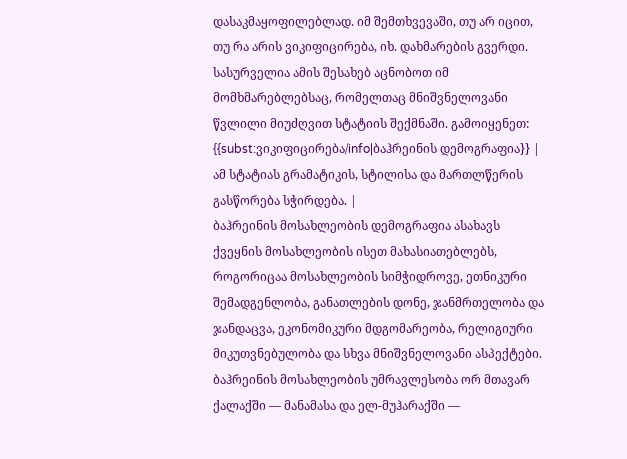დასაკმაყოფილებლად. იმ შემთხვევაში, თუ არ იცით, თუ რა არის ვიკიფიცირება, იხ. დახმარების გვერდი. სასურველია ამის შესახებ აცნობოთ იმ მომხმარებლებსაც, რომელთაც მნიშვნელოვანი წვლილი მიუძღვით სტატიის შექმნაში. გამოიყენეთ: {{subst:ვიკიფიცირება/info|ბაჰრეინის დემოგრაფია}} |
ამ სტატიას გრამატიკის, სტილისა და მართლწერის გასწორება სჭირდება. |
ბაჰრეინის მოსახლეობის დემოგრაფია ასახავს ქვეყნის მოსახლეობის ისეთ მახასიათებლებს, როგორიცაა მოსახლეობის სიმჭიდროვე, ეთნიკური შემადგენლობა, განათლების დონე, ჯანმრთელობა და ჯანდაცვა, ეკონომიკური მდგომარეობა, რელიგიური მიკუთვნებულობა და სხვა მნიშვნელოვანი ასპექტები.
ბაჰრეინის მოსახლეობის უმრავლესობა ორ მთავარ ქალაქში — მანამასა და ელ-მუჰარაქში —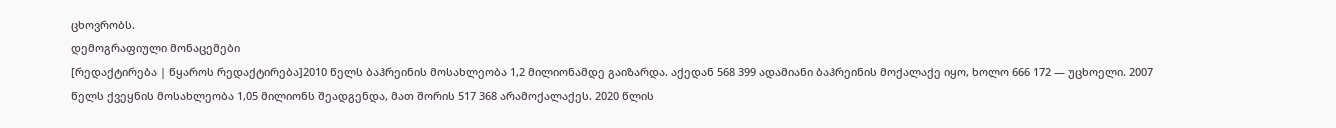ცხოვრობს.
დემოგრაფიული მონაცემები
[რედაქტირება | წყაროს რედაქტირება]2010 წელს ბაჰრეინის მოსახლეობა 1,2 მილიონამდე გაიზარდა. აქედან 568 399 ადამიანი ბაჰრეინის მოქალაქე იყო, ხოლო 666 172 — უცხოელი. 2007 წელს ქვეყნის მოსახლეობა 1,05 მილიონს შეადგენდა, მათ შორის 517 368 არამოქალაქეს. 2020 წლის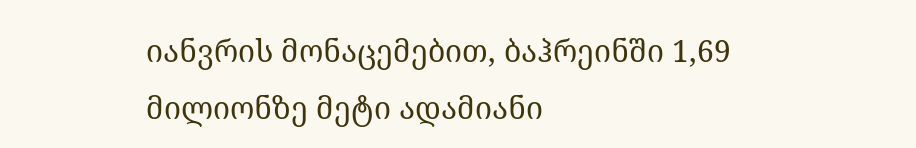იანვრის მონაცემებით, ბაჰრეინში 1,69 მილიონზე მეტი ადამიანი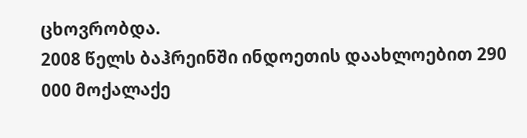ცხოვრობდა.
2008 წელს ბაჰრეინში ინდოეთის დაახლოებით 290 000 მოქალაქე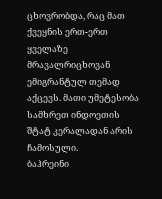ცხოვრობდა, რაც მათ ქვეყნის ერთ-ერთ ყველაზე მრავალრიცხოვან ემიგრანტულ თემად აქცევს. მათი უმეტესობა სამხრეთ ინდოეთის შტატ კერალადან არის ჩამოსული.
ბაჰრეინი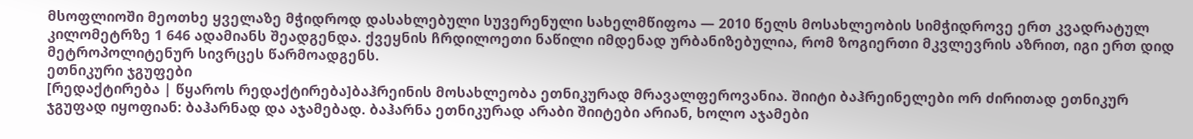მსოფლიოში მეოთხე ყველაზე მჭიდროდ დასახლებული სუვერენული სახელმწიფოა — 2010 წელს მოსახლეობის სიმჭიდროვე ერთ კვადრატულ კილომეტრზე 1 646 ადამიანს შეადგენდა. ქვეყნის ჩრდილოეთი ნაწილი იმდენად ურბანიზებულია, რომ ზოგიერთი მკვლევრის აზრით, იგი ერთ დიდ მეტროპოლიტენურ სივრცეს წარმოადგენს.
ეთნიკური ჯგუფები
[რედაქტირება | წყაროს რედაქტირება]ბაჰრეინის მოსახლეობა ეთნიკურად მრავალფეროვანია. შიიტი ბაჰრეინელები ორ ძირითად ეთნიკურ ჯგუფად იყოფიან: ბაჰარნად და აჯამებად. ბაჰარნა ეთნიკურად არაბი შიიტები არიან, ხოლო აჯამები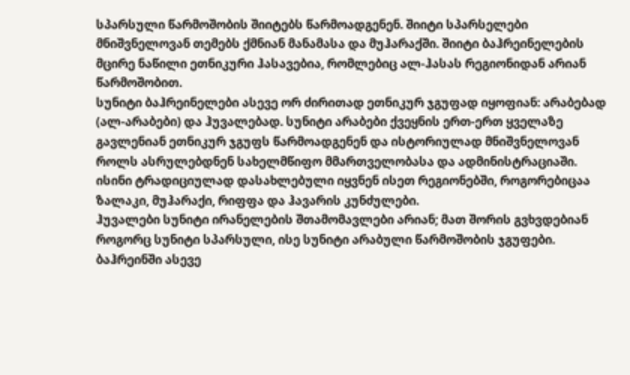სპარსული წარმოშობის შიიტებს წარმოადგენენ. შიიტი სპარსელები მნიშვნელოვან თემებს ქმნიან მანამასა და მუჰარაქში. შიიტი ბაჰრეინელების მცირე ნაწილი ეთნიკური ჰასავებია, რომლებიც ალ-ჰასას რეგიონიდან არიან წარმოშობით.
სუნიტი ბაჰრეინელები ასევე ორ ძირითად ეთნიკურ ჯგუფად იყოფიან: არაბებად (ალ-არაბები) და ჰუვალებად. სუნიტი არაბები ქვეყნის ერთ-ერთ ყველაზე გავლენიან ეთნიკურ ჯგუფს წარმოადგენენ და ისტორიულად მნიშვნელოვან როლს ასრულებდნენ სახელმწიფო მმართველობასა და ადმინისტრაციაში. ისინი ტრადიციულად დასახლებული იყვნენ ისეთ რეგიონებში, როგორებიცაა ზალაკი, მუჰარაქი, რიფფა და ჰავარის კუნძულები.
ჰუვალები სუნიტი ირანელების შთამომავლები არიან; მათ შორის გვხვდებიან როგორც სუნიტი სპარსული, ისე სუნიტი არაბული წარმოშობის ჯგუფები. ბაჰრეინში ასევე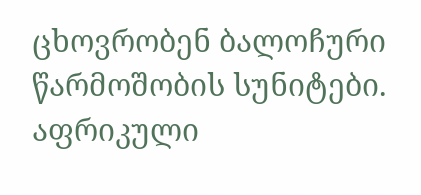ცხოვრობენ ბალოჩური წარმოშობის სუნიტები. აფრიკული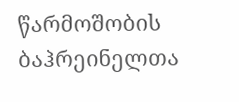წარმოშობის ბაჰრეინელთა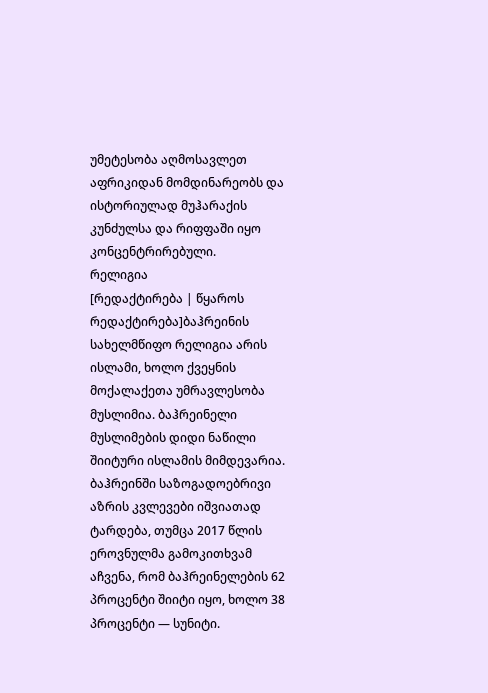უმეტესობა აღმოსავლეთ აფრიკიდან მომდინარეობს და ისტორიულად მუჰარაქის კუნძულსა და რიფფაში იყო კონცენტრირებული.
რელიგია
[რედაქტირება | წყაროს რედაქტირება]ბაჰრეინის სახელმწიფო რელიგია არის ისლამი, ხოლო ქვეყნის მოქალაქეთა უმრავლესობა მუსლიმია. ბაჰრეინელი მუსლიმების დიდი ნაწილი შიიტური ისლამის მიმდევარია. ბაჰრეინში საზოგადოებრივი აზრის კვლევები იშვიათად ტარდება, თუმცა 2017 წლის ეროვნულმა გამოკითხვამ აჩვენა, რომ ბაჰრეინელების 62 პროცენტი შიიტი იყო, ხოლო 38 პროცენტი — სუნიტი.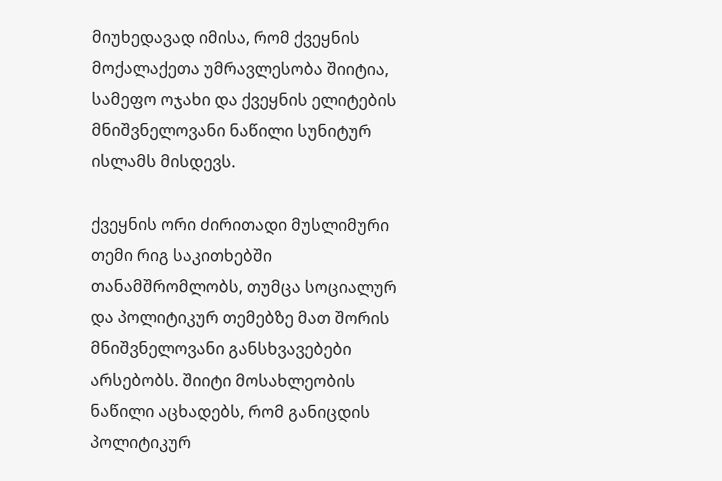მიუხედავად იმისა, რომ ქვეყნის მოქალაქეთა უმრავლესობა შიიტია, სამეფო ოჯახი და ქვეყნის ელიტების მნიშვნელოვანი ნაწილი სუნიტურ ისლამს მისდევს.

ქვეყნის ორი ძირითადი მუსლიმური თემი რიგ საკითხებში თანამშრომლობს, თუმცა სოციალურ და პოლიტიკურ თემებზე მათ შორის მნიშვნელოვანი განსხვავებები არსებობს. შიიტი მოსახლეობის ნაწილი აცხადებს, რომ განიცდის პოლიტიკურ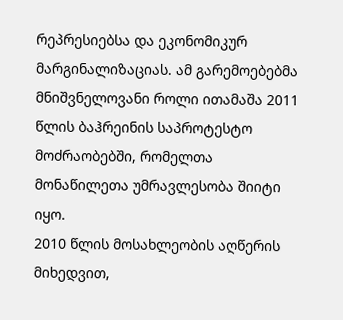რეპრესიებსა და ეკონომიკურ მარგინალიზაციას. ამ გარემოებებმა მნიშვნელოვანი როლი ითამაშა 2011 წლის ბაჰრეინის საპროტესტო მოძრაობებში, რომელთა მონაწილეთა უმრავლესობა შიიტი იყო.
2010 წლის მოსახლეობის აღწერის მიხედვით,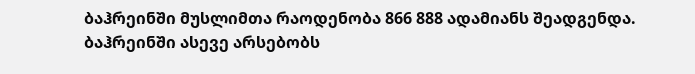ბაჰრეინში მუსლიმთა რაოდენობა 866 888 ადამიანს შეადგენდა.
ბაჰრეინში ასევე არსებობს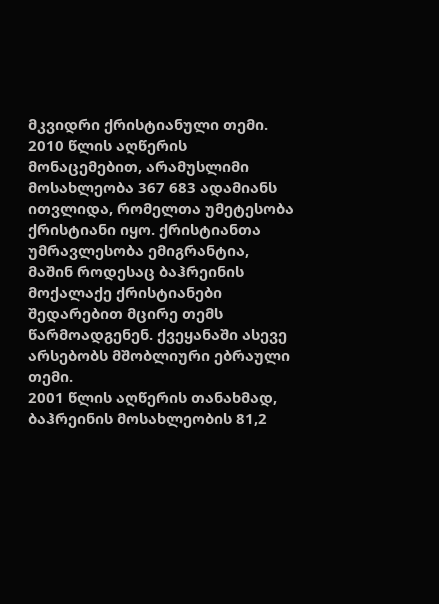მკვიდრი ქრისტიანული თემი. 2010 წლის აღწერის მონაცემებით, არამუსლიმი მოსახლეობა 367 683 ადამიანს ითვლიდა, რომელთა უმეტესობა ქრისტიანი იყო. ქრისტიანთა უმრავლესობა ემიგრანტია, მაშინ როდესაც ბაჰრეინის მოქალაქე ქრისტიანები შედარებით მცირე თემს წარმოადგენენ. ქვეყანაში ასევე არსებობს მშობლიური ებრაული თემი.
2001 წლის აღწერის თანახმად, ბაჰრეინის მოსახლეობის 81,2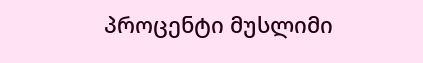პროცენტი მუსლიმი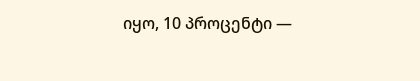იყო, 10 პროცენტი —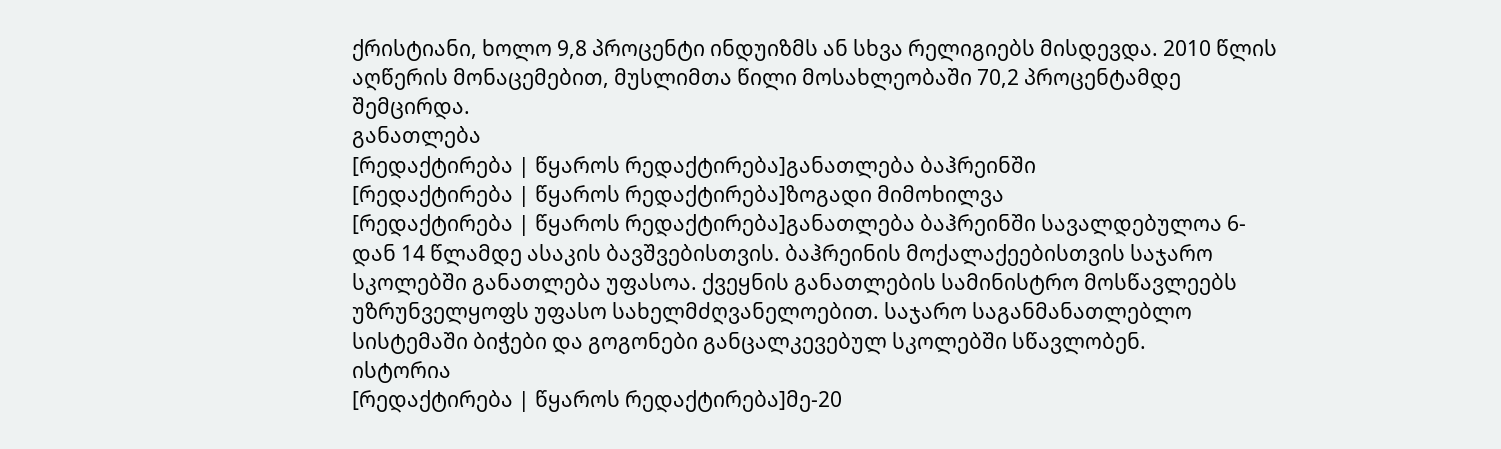ქრისტიანი, ხოლო 9,8 პროცენტი ინდუიზმს ან სხვა რელიგიებს მისდევდა. 2010 წლის აღწერის მონაცემებით, მუსლიმთა წილი მოსახლეობაში 70,2 პროცენტამდე შემცირდა.
განათლება
[რედაქტირება | წყაროს რედაქტირება]განათლება ბაჰრეინში
[რედაქტირება | წყაროს რედაქტირება]ზოგადი მიმოხილვა
[რედაქტირება | წყაროს რედაქტირება]განათლება ბაჰრეინში სავალდებულოა 6-დან 14 წლამდე ასაკის ბავშვებისთვის. ბაჰრეინის მოქალაქეებისთვის საჯარო სკოლებში განათლება უფასოა. ქვეყნის განათლების სამინისტრო მოსწავლეებს უზრუნველყოფს უფასო სახელმძღვანელოებით. საჯარო საგანმანათლებლო სისტემაში ბიჭები და გოგონები განცალკევებულ სკოლებში სწავლობენ.
ისტორია
[რედაქტირება | წყაროს რედაქტირება]მე-20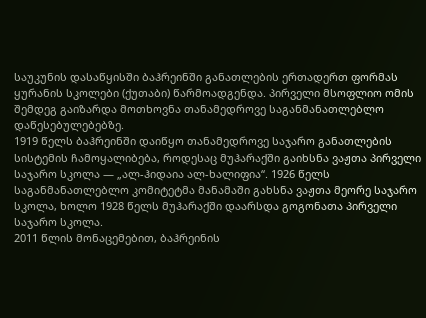საუკუნის დასაწყისში ბაჰრეინში განათლების ერთადერთ ფორმას ყურანის სკოლები (ქუთაბი) წარმოადგენდა. პირველი მსოფლიო ომის შემდეგ გაიზარდა მოთხოვნა თანამედროვე საგანმანათლებლო დაწესებულებებზე.
1919 წელს ბაჰრეინში დაიწყო თანამედროვე საჯარო განათლების სისტემის ჩამოყალიბება, როდესაც მუჰარაქში გაიხსნა ვაჟთა პირველი საჯარო სკოლა — „ალ-ჰიდაია ალ-ხალიფია“. 1926 წელს საგანმანათლებლო კომიტეტმა მანამაში გახსნა ვაჟთა მეორე საჯარო სკოლა, ხოლო 1928 წელს მუჰარაქში დაარსდა გოგონათა პირველი საჯარო სკოლა.
2011 წლის მონაცემებით, ბაჰრეინის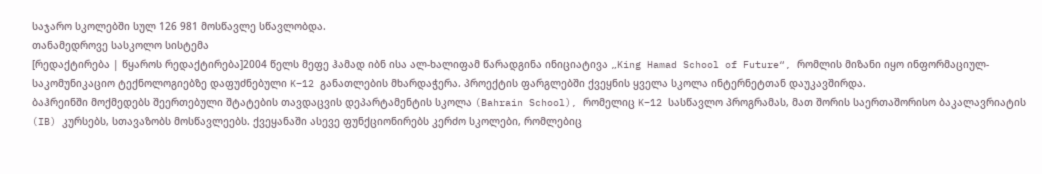საჯარო სკოლებში სულ 126 981 მოსწავლე სწავლობდა.
თანამედროვე სასკოლო სისტემა
[რედაქტირება | წყაროს რედაქტირება]2004 წელს მეფე ჰამად იბნ ისა ალ-ხალიფამ წარადგინა ინიციატივა „King Hamad School of Future“, რომლის მიზანი იყო ინფორმაციულ-საკომუნიკაციო ტექნოლოგიებზე დაფუძნებული K–12 განათლების მხარდაჭერა. პროექტის ფარგლებში ქვეყნის ყველა სკოლა ინტერნეტთან დაუკავშირდა.
ბაჰრეინში მოქმედებს შეერთებული შტატების თავდაცვის დეპარტამენტის სკოლა (Bahrain School), რომელიც K–12 სასწავლო პროგრამას, მათ შორის საერთაშორისო ბაკალავრიატის (IB) კურსებს, სთავაზობს მოსწავლეებს. ქვეყანაში ასევე ფუნქციონირებს კერძო სკოლები, რომლებიც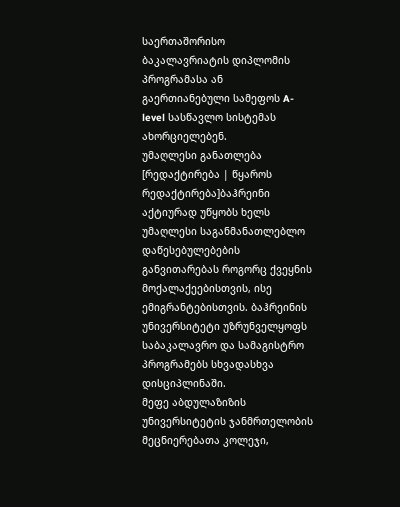საერთაშორისო ბაკალავრიატის დიპლომის პროგრამასა ან გაერთიანებული სამეფოს A-level სასწავლო სისტემას ახორციელებენ.
უმაღლესი განათლება
[რედაქტირება | წყაროს რედაქტირება]ბაჰრეინი აქტიურად უწყობს ხელს უმაღლესი საგანმანათლებლო დაწესებულებების განვითარებას როგორც ქვეყნის მოქალაქეებისთვის, ისე ემიგრანტებისთვის. ბაჰრეინის უნივერსიტეტი უზრუნველყოფს საბაკალავრო და სამაგისტრო პროგრამებს სხვადასხვა დისციპლინაში.
მეფე აბდულაზიზის უნივერსიტეტის ჯანმრთელობის მეცნიერებათა კოლეჯი,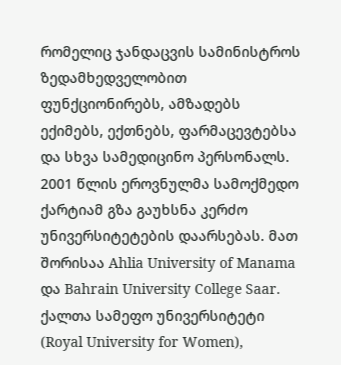რომელიც ჯანდაცვის სამინისტროს ზედამხედველობით ფუნქციონირებს, ამზადებს ექიმებს, ექთნებს, ფარმაცევტებსა და სხვა სამედიცინო პერსონალს.
2001 წლის ეროვნულმა სამოქმედო ქარტიამ გზა გაუხსნა კერძო უნივერსიტეტების დაარსებას. მათ შორისაა Ahlia University of Manama და Bahrain University College Saar.
ქალთა სამეფო უნივერსიტეტი (Royal University for Women),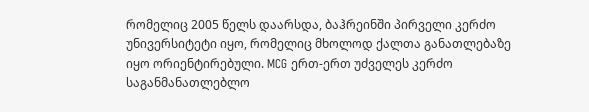რომელიც 2005 წელს დაარსდა, ბაჰრეინში პირველი კერძო უნივერსიტეტი იყო, რომელიც მხოლოდ ქალთა განათლებაზე იყო ორიენტირებული. MCG ერთ-ერთ უძველეს კერძო საგანმანათლებლო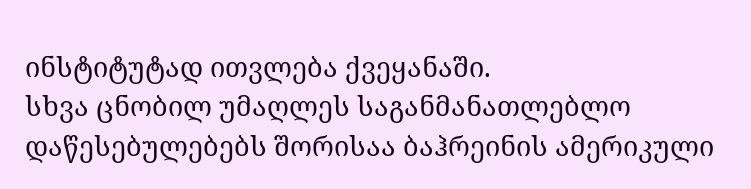ინსტიტუტად ითვლება ქვეყანაში.
სხვა ცნობილ უმაღლეს საგანმანათლებლო დაწესებულებებს შორისაა ბაჰრეინის ამერიკული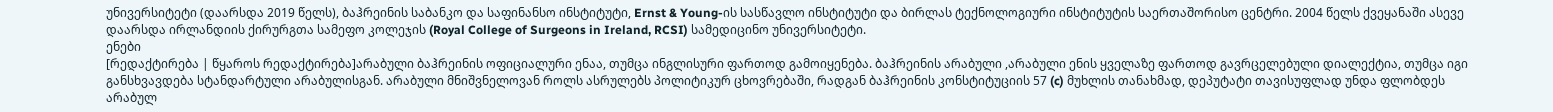უნივერსიტეტი (დაარსდა 2019 წელს), ბაჰრეინის საბანკო და საფინანსო ინსტიტუტი, Ernst & Young-ის სასწავლო ინსტიტუტი და ბირლას ტექნოლოგიური ინსტიტუტის საერთაშორისო ცენტრი. 2004 წელს ქვეყანაში ასევე დაარსდა ირლანდიის ქირურგთა სამეფო კოლეჯის (Royal College of Surgeons in Ireland, RCSI) სამედიცინო უნივერსიტეტი.
ენები
[რედაქტირება | წყაროს რედაქტირება]არაბული ბაჰრეინის ოფიციალური ენაა, თუმცა ინგლისური ფართოდ გამოიყენება. ბაჰრეინის არაბული ,არაბული ენის ყველაზე ფართოდ გავრცელებული დიალექტია, თუმცა იგი განსხვავდება სტანდარტული არაბულისგან. არაბული მნიშვნელოვან როლს ასრულებს პოლიტიკურ ცხოვრებაში, რადგან ბაჰრეინის კონსტიტუციის 57 (c) მუხლის თანახმად, დეპუტატი თავისუფლად უნდა ფლობდეს არაბულ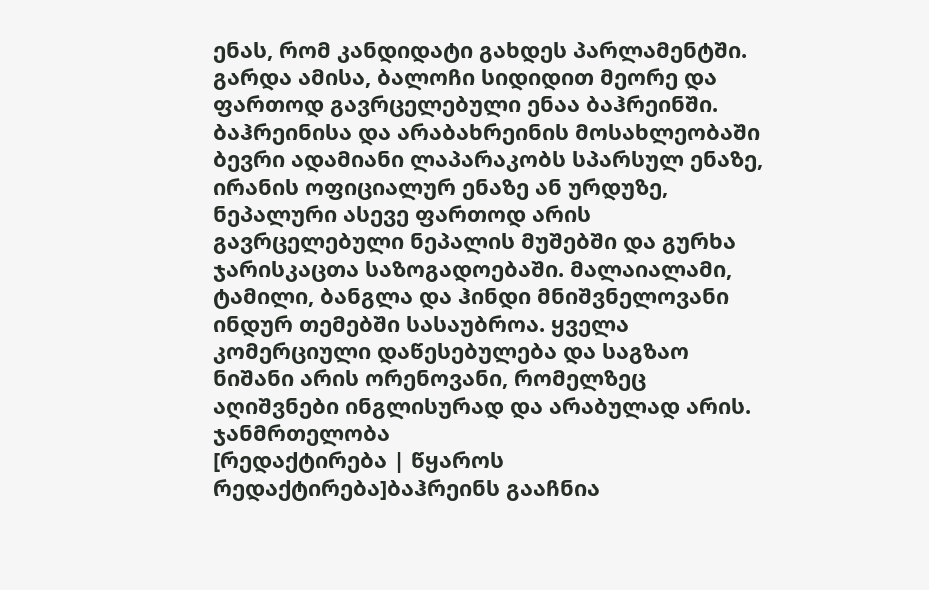ენას, რომ კანდიდატი გახდეს პარლამენტში. გარდა ამისა, ბალოჩი სიდიდით მეორე და ფართოდ გავრცელებული ენაა ბაჰრეინში. ბაჰრეინისა და არაბახრეინის მოსახლეობაში ბევრი ადამიანი ლაპარაკობს სპარსულ ენაზე, ირანის ოფიციალურ ენაზე ან ურდუზე, ნეპალური ასევე ფართოდ არის გავრცელებული ნეპალის მუშებში და გურხა ჯარისკაცთა საზოგადოებაში. მალაიალამი, ტამილი, ბანგლა და ჰინდი მნიშვნელოვანი ინდურ თემებში სასაუბროა. ყველა კომერციული დაწესებულება და საგზაო ნიშანი არის ორენოვანი, რომელზეც აღიშვნები ინგლისურად და არაბულად არის.
ჯანმრთელობა
[რედაქტირება | წყაროს რედაქტირება]ბაჰრეინს გააჩნია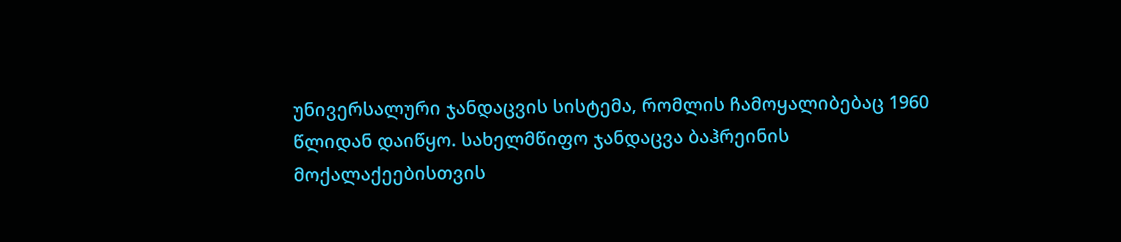უნივერსალური ჯანდაცვის სისტემა, რომლის ჩამოყალიბებაც 1960 წლიდან დაიწყო. სახელმწიფო ჯანდაცვა ბაჰრეინის მოქალაქეებისთვის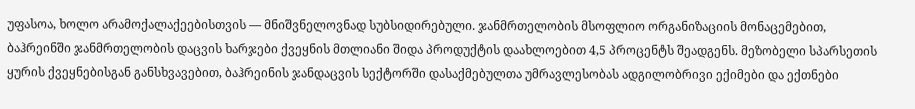უფასოა, ხოლო არამოქალაქეებისთვის — მნიშვნელოვნად სუბსიდირებული. ჯანმრთელობის მსოფლიო ორგანიზაციის მონაცემებით, ბაჰრეინში ჯანმრთელობის დაცვის ხარჯები ქვეყნის მთლიანი შიდა პროდუქტის დაახლოებით 4,5 პროცენტს შეადგენს. მეზობელი სპარსეთის ყურის ქვეყნებისგან განსხვავებით, ბაჰრეინის ჯანდაცვის სექტორში დასაქმებულთა უმრავლესობას ადგილობრივი ექიმები და ექთნები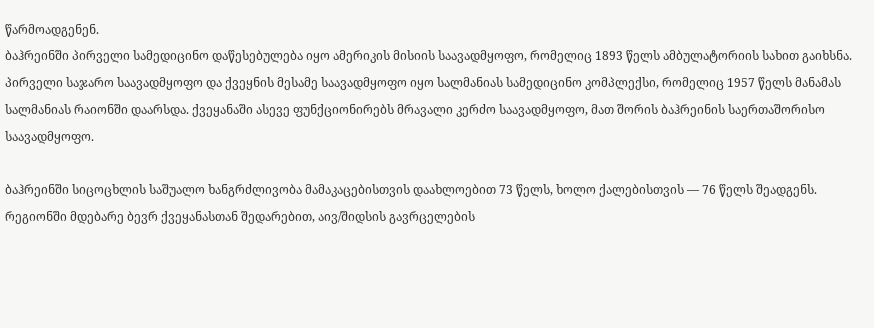წარმოადგენენ.
ბაჰრეინში პირველი სამედიცინო დაწესებულება იყო ამერიკის მისიის საავადმყოფო, რომელიც 1893 წელს ამბულატორიის სახით გაიხსნა. პირველი საჯარო საავადმყოფო და ქვეყნის მესამე საავადმყოფო იყო სალმანიას სამედიცინო კომპლექსი, რომელიც 1957 წელს მანამას სალმანიას რაიონში დაარსდა. ქვეყანაში ასევე ფუნქციონირებს მრავალი კერძო საავადმყოფო, მათ შორის ბაჰრეინის საერთაშორისო საავადმყოფო.

ბაჰრეინში სიცოცხლის საშუალო ხანგრძლივობა მამაკაცებისთვის დაახლოებით 73 წელს, ხოლო ქალებისთვის — 76 წელს შეადგენს. რეგიონში მდებარე ბევრ ქვეყანასთან შედარებით, აივ/შიდსის გავრცელების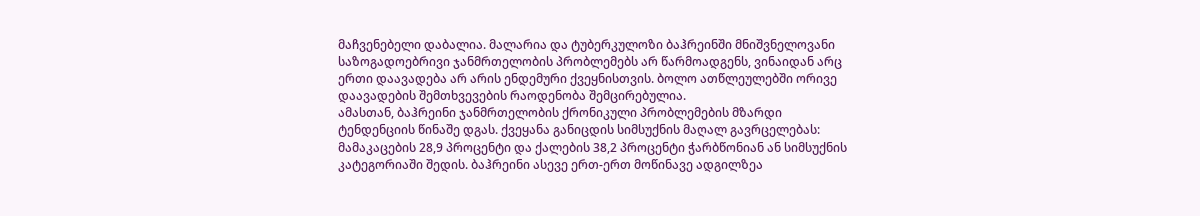მაჩვენებელი დაბალია. მალარია და ტუბერკულოზი ბაჰრეინში მნიშვნელოვანი საზოგადოებრივი ჯანმრთელობის პრობლემებს არ წარმოადგენს, ვინაიდან არც ერთი დაავადება არ არის ენდემური ქვეყნისთვის. ბოლო ათწლეულებში ორივე დაავადების შემთხვევების რაოდენობა შემცირებულია.
ამასთან, ბაჰრეინი ჯანმრთელობის ქრონიკული პრობლემების მზარდი ტენდენციის წინაშე დგას. ქვეყანა განიცდის სიმსუქნის მაღალ გავრცელებას: მამაკაცების 28,9 პროცენტი და ქალების 38,2 პროცენტი ჭარბწონიან ან სიმსუქნის კატეგორიაში შედის. ბაჰრეინი ასევე ერთ-ერთ მოწინავე ადგილზეა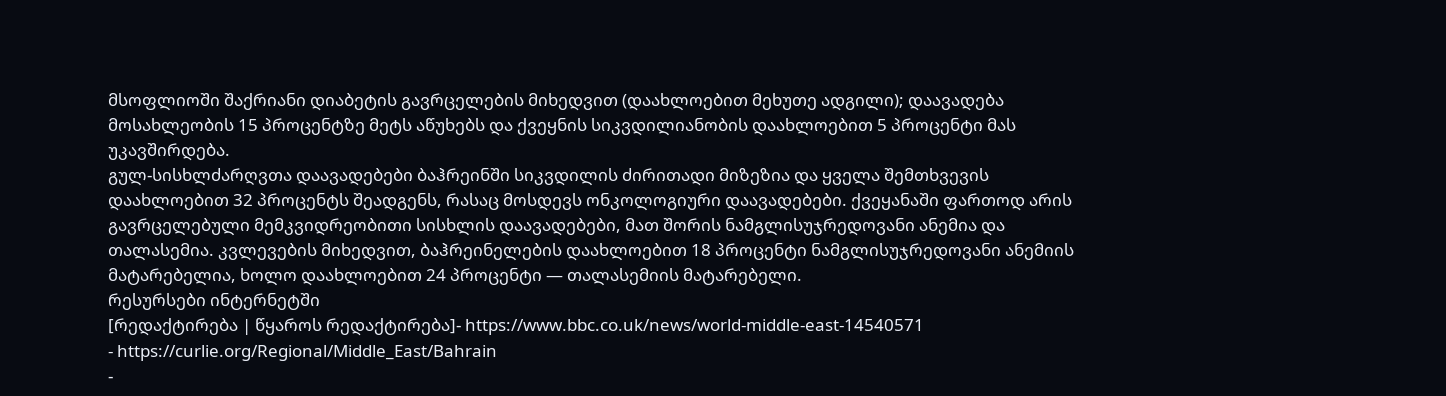მსოფლიოში შაქრიანი დიაბეტის გავრცელების მიხედვით (დაახლოებით მეხუთე ადგილი); დაავადება მოსახლეობის 15 პროცენტზე მეტს აწუხებს და ქვეყნის სიკვდილიანობის დაახლოებით 5 პროცენტი მას უკავშირდება.
გულ-სისხლძარღვთა დაავადებები ბაჰრეინში სიკვდილის ძირითადი მიზეზია და ყველა შემთხვევის დაახლოებით 32 პროცენტს შეადგენს, რასაც მოსდევს ონკოლოგიური დაავადებები. ქვეყანაში ფართოდ არის გავრცელებული მემკვიდრეობითი სისხლის დაავადებები, მათ შორის ნამგლისუჯრედოვანი ანემია და თალასემია. კვლევების მიხედვით, ბაჰრეინელების დაახლოებით 18 პროცენტი ნამგლისუჯრედოვანი ანემიის მატარებელია, ხოლო დაახლოებით 24 პროცენტი — თალასემიის მატარებელი.
რესურსები ინტერნეტში
[რედაქტირება | წყაროს რედაქტირება]- https://www.bbc.co.uk/news/world-middle-east-14540571
- https://curlie.org/Regional/Middle_East/Bahrain
-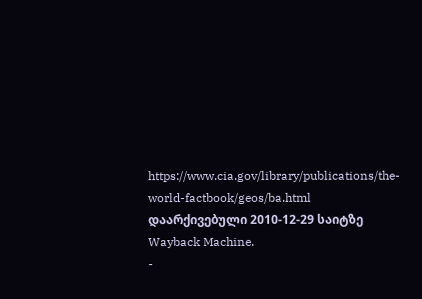https://www.cia.gov/library/publications/the-world-factbook/geos/ba.html დაარქივებული 2010-12-29 საიტზე Wayback Machine.
-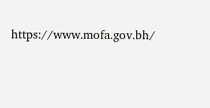https://www.mofa.gov.bh/